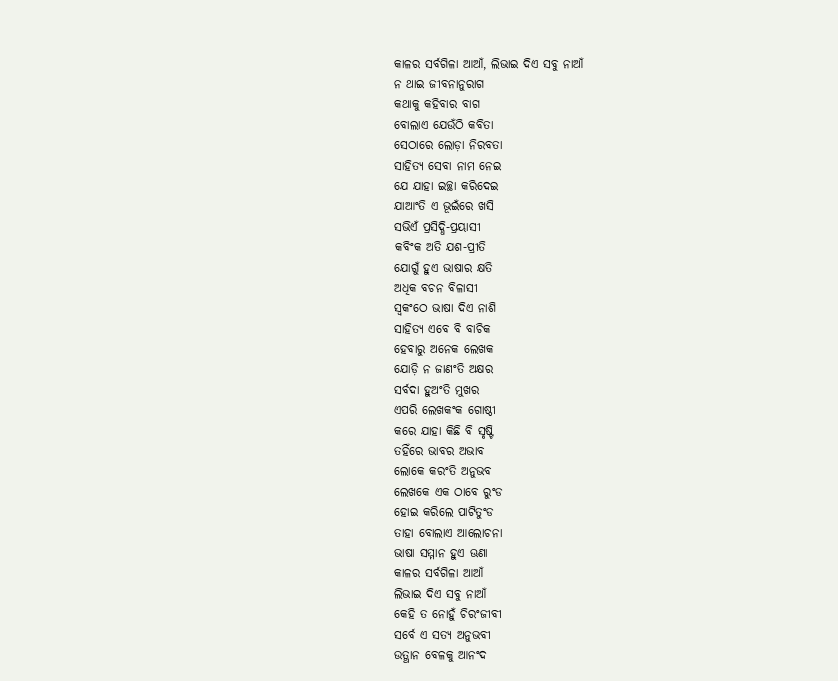କାଳର ସର୍ବଗିଳା ଆଆଁ, ଲିଭାଇ ଦିଏ ସବୁ ନାଆଁ
ନ ଥାଇ ଜୀବନାନୁରାଗ
କଥାକୁ କହିବାର ବାଗ
ବୋଲାଏ ଯେଉଁଠି କବିତା
ସେଠାରେ ଲୋଡ଼ା ନିରବତା
ସାହିତ୍ୟ ସେବା ନାମ ନେଇ
ଯେ ଯାହା ଇଚ୍ଛା କରିଦେଇ
ଯାଆଂତି ଏ ଭୂଇଁରେ ଖସି
ସଭିଏଁ ପ୍ରସିଦ୍ଧି-ପ୍ରୟାସୀ
କବିଂକ ଅତି ଯଶ-ପ୍ରୀତି
ଯୋଗୁଁ ହୁଏ ଭାଷାର କ୍ଷତି
ଅଧିକ ବଚନ ବିଳାସୀ
ସ୍ବକଂଠେ ଭାଷା ଦିଏ ନାଶି
ସାହିତ୍ୟ ଏବେ ବି ବାଚିକ
ହେବାରୁ ଅନେକ ଲେଖକ
ଯୋଡ଼ି ନ ଜାଣଂତି ଅକ୍ଷର
ସର୍ବଦା ହୁଅଂତି ମୁଖର
ଏପରି ଲେଖକଂକ ଗୋଷ୍ଠୀ
କରେ ଯାହା କିଛି ବି ସୃଷ୍ଟି
ତହିଁରେ ଭାବର ଅଭାବ
ଲୋକେ କରଂତି ଅନୁଭବ
ଲେଖକେ ଏକ ଠାବେ ରୁଂଡ
ହୋଇ କରିଲେ ପାଟିତୁଂଡ
ତାହା ବୋଲାଏ ଆଲୋଚନା
ଭାଷା ସମ୍ମାନ ହୁଏ ଊଣା
କାଳର ସର୍ବଗିଳା ଆଆଁ
ଲିଭାଇ ଦିଏ ସବୁ ନାଆଁ
କେହି ତ ନୋହୁଁ ଚିରଂଜୀବୀ
ସର୍ବେ ଏ ସତ୍ୟ ଅନୁଭବୀ
ଉତ୍ଥାନ ବେଳକୁ ଆନଂଦ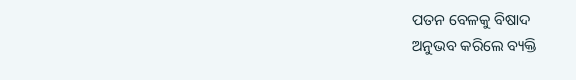ପତନ ବେଳକୁ ବିଷାଦ
ଅନୁଭବ କରିଲେ ବ୍ୟକ୍ତି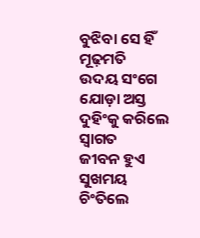ବୁଝିବା ସେ ହିଁ ମୂଢ଼ମତି
ଉଦୟ ସଂଗେ ଯୋଡ଼ା ଅସ୍ତ
ଦୁହିଂକୁ କରିଲେ ସ୍ବାଗତ
ଜୀବନ ହୁଏ ସୁଖମୟ
ଚିଂତିଲେ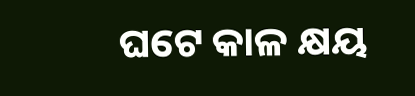ଘଟେ କାଳ କ୍ଷୟ